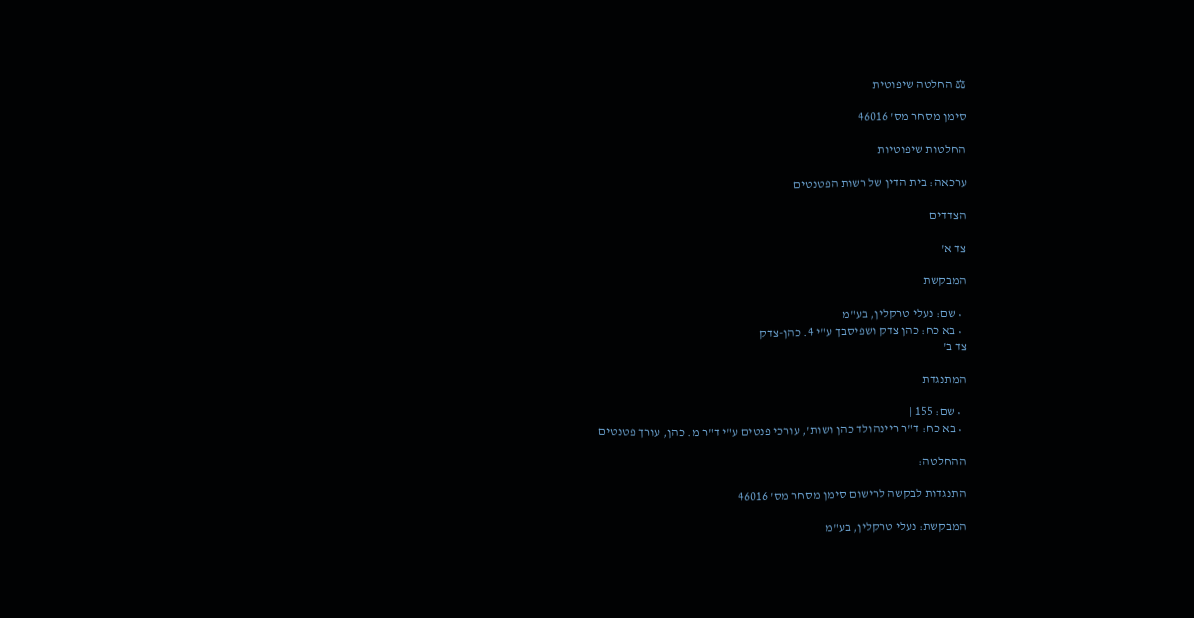⚖ החלטה שיפוטית

סימן מסחר מס' 46016

החלטות שיפוטיות

ערכאה: בית הדין של רשות הפטנטים

הצדדים

צד א'

המבקשת

  • שם: נעלי טרקלין, בע"מ
  • בא כח: כהן צדק ושפיסבך ע"י 4. כהן-צדק
צד ב'

המתנגדת

  • שם: 155 |
  • בא כח: ד"ר ריינהולד כהן ושות', עורכי פנטים ע"י ד"ר מ. כהן, עורך פטנטים

ההחלטה:

התנגדות לבקשה לרישום סימן מסחר מס' 46016

המבקשת: נעלי טרקלין, בע"מ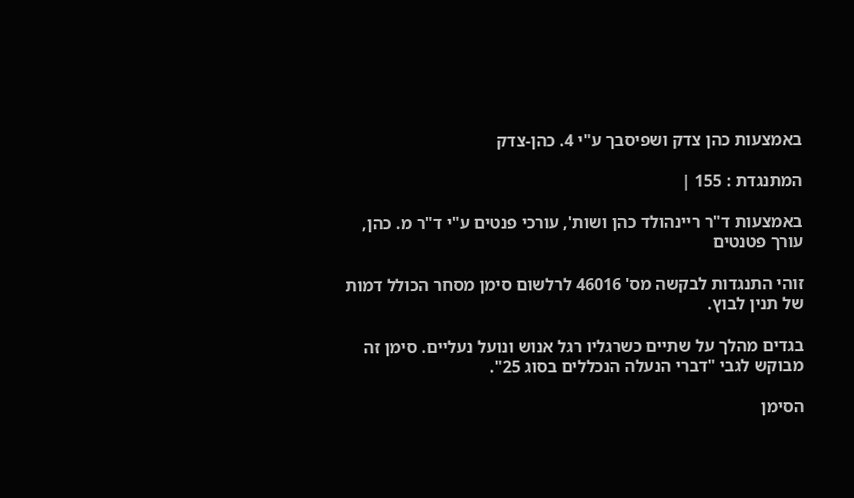באמצעות כהן צדק ושפיסבך ע"י 4. כהן-צדק

המתנגדת : 155 |

באמצעות ד"ר ריינהולד כהן ושות', עורכי פנטים ע"י ד"ר מ. כהן, עורך פטנטים

זוהי התנגדות לבקשה מס' 46016 לרלשום סימן מסחר הכולל דמות של תנין לבוץ.

בגדים מהלך על שתיים כשרגליו רגל אנוש ונועל נעליים. סימן זה מבוקש לגבי "דברי הנעלה הנכללים בסוג 25".

הסימן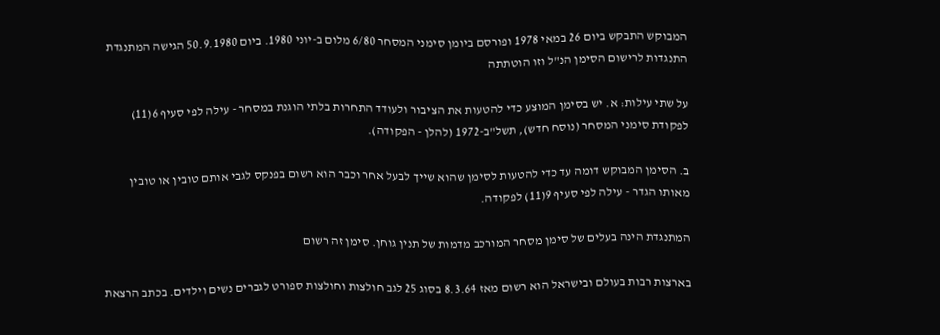המבוקש התבקש ביום 26 במאי 1978 ופורסם ביומן סימני המסחר 6/80 מלום ב-יוני 1980. ביום 50.9.1980 הגישה המתנגדת התנגדות לרישום הסימן הנ"ל וזו הוטתתה

על שתי עילות: א. יש בסימן המוצע כדי להטעות את הציבור ולעודד התחרות בלתי הוגנת במסחר - עילה לפי סעיף 6(11) לפקודת סימני המסחר (נוסח חדש), תשל"ב-1972 (להלן - הפקודה).

ב. הסימן המבוקש דומה עד כדי להטעות לסימן שהוא שייך לבעל אחר וכבר הוא רשום בפנקס לגבי אותם טובין או טובין מאותו הגדר - עילה לפי סעיף 9(11) לפקודה.

המתנגדת הינה בעלים של סימן מסחר המורכב מדמות של תנין גוחן. סימן זה רשום

בארצות רבות בעולם ובישראל הוא רשום מאז 8.3.64 בסוג 25 לגב חולצות וחולצות ספורט לגברים נשים וילדים. בכתב הרצאת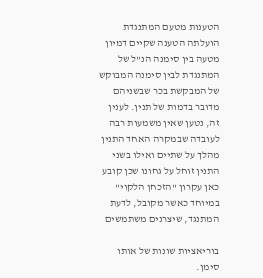הטענות מטעם המתנגדת הועלתה הטענה שקיים דמיון מטעה בין סימנה הנ"ל של המתנגדת לבין סימנה המבוקש של המבקשת בכר שבשניהם מדובר בדמות של תנין. לענין זה, נטען שאין משמעות רבה לעובדה שבמקרה האחד התנין מהלך על שתיים ואילו בשני התנין זוחל על גחונו שכן קובע כאן עקרון "הזכחן הלקוי" במיוחד כאשר מקובל, לדעת המתנגד, שיצרנים משתמשים

בוריאציות שונות של אותו סימן.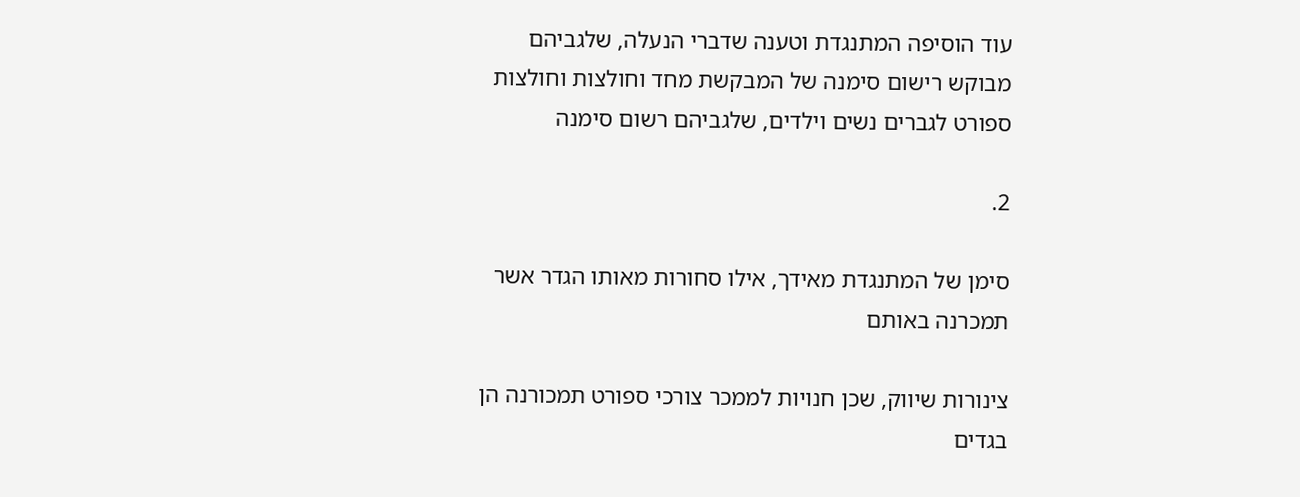עוד הוסיפה המתנגדת וטענה שדברי הנעלה, שלגביהם מבוקש רישום סימנה של המבקשת מחד וחולצות וחולצות ספורט לגברים נשים וילדים, שלגביהם רשום סימנה

2.

סימן של המתנגדת מאידך, אילו סחורות מאותו הגדר אשר תמכרנה באותם

צינורות שיווק, שכן חנויות לממכר צורכי ספורט תמכורנה הן בגדים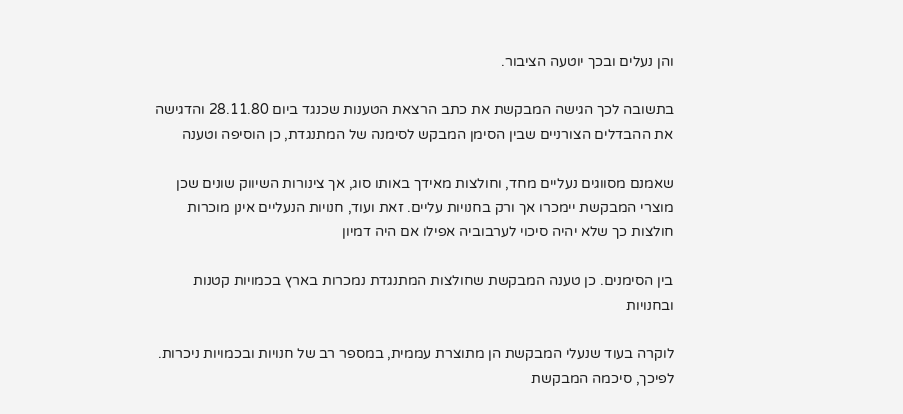והן נעלים ובכך יוטעה הציבור.

בתשובה לכך הגישה המבקשת את כתב הרצאת הטענות שכנגד ביום 28.11.80 והדגישה את ההבדלים הצורניים שבין הסימן המבקש לסימנה של המתנגדת, כן הוסיפה וטענה

שאמנם מסווגים נעליים מחד, וחולצות מאידך באותו סוג, אך צינורות השיווק שונים שכן מוצרי המבקשת יימכרו אך ורק בחנויות עליים. זאת ועוד, חנויות הנעליים אינן מוכרות חולצות כך שלא יהיה סיכוי לערבוביה אפילו אם היה דמיון

בין הסימנים. כן טענה המבקשת שחולצות המתנגדת נמכרות בארץ בכמויות קטנות ובחנויות

לוקרה בעוד שנעלי המבקשת הן מתוצרת עממית, במספר רב של חנויות ובכמויות ניכרות. לפיכך, סיכמה המבקשת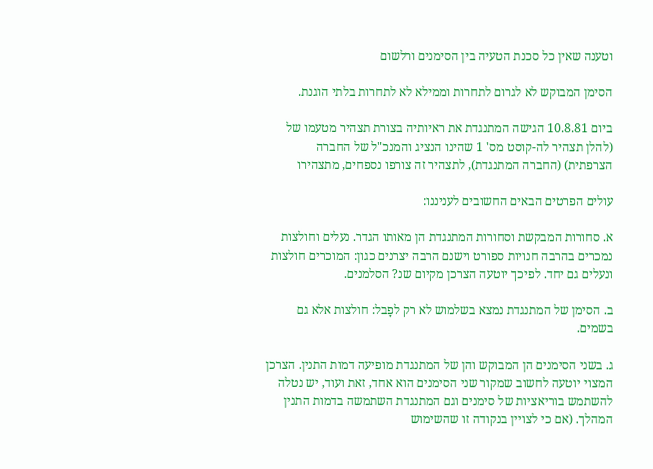וטענה שאין כל סכנת הטעיה בין הסימנים ורלשום

הסימן המבוקש לא לגרום לתחרות וממילא לא לתחרות בלתי הוגנת.

ביום 10.8.81 הגישה המתנגדת את ראיותיה בצורת תצהיר מטעמו של (להלן תצהיר לה-קוסט מס' 1 שהינו הנציג והמנכ"ל של החברה הצרפתית) (החברה המתנגדת), לתצהיר זה צורפו נספחים, מתצהירו

עולים הפרטים הבאים החשובים לעניננו:

א. סחורות המבקשת וסחורות המתנגדת הן מאותו הגדר. נעלים וחולצות נמכרים בהרבה חנויות ספורט וישנם הרבה יצרנים כגון: המוכרים חולצות ונעלים גם יחד. לפיכך יוטעה הצרכן מקיום שנ? הסלמנים.

ב. הסימן של המתנגדת נמצא בשלמוש לא רק לפָבל: חולצות אלא גם בשמים.

ג. בשני הסימנים הן המבוקש והן של המתנגדת מופיעה דמות התנין. הצרכן המצוי יוטעה לחשוב שמקור שני הסימנים הוא אחד, זאת ועוד, יש נטלה להשתמש בוריאציות של סימנים וגם המתנגדת השתמשה בדמות התנין המהלך. (אם כי לצויין בנקודה זו שהשימוש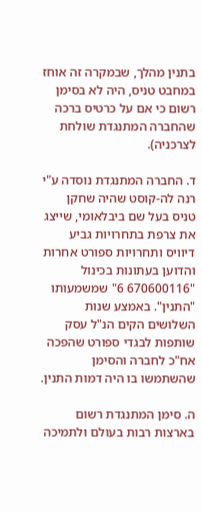בתנין מהלך, שבמקרה זה אוחז במחבט טניס, היה לא בסימן רשום כי אם על כרטיס ברכה שהחברה המתנגדת שולחת לצרכניה).

ד. החברה המתנגדת נוסדה ע"י רנה לה-קוסט שהיה שחקן טניס בעל שם ביבלאומי, שייצג את צרפת בתחרויות גביע דיוויס ותחרויות ספורט אחרות והדוען בעתונות בכינול "670600116 6" שמשמעותו "התנין". באמצע שנות השלושים הקים הנ"ל עסק שותפות לבגדי ספורט שהפכה אח"כ לחברה והסימן שהשתמשו בו היה דמות התנין.

ה. סימן המתנגדת רשום בארצות רבות בעולם ולתמיכה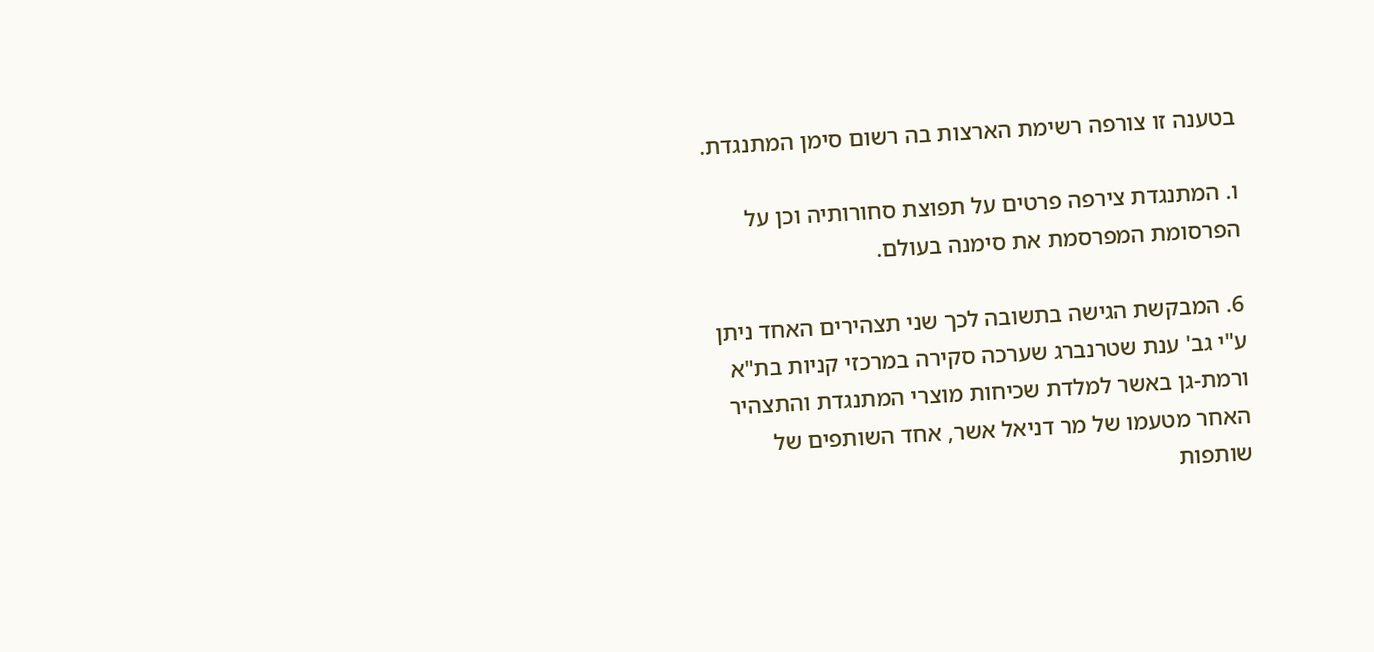בטענה זו צורפה רשימת הארצות בה רשום סימן המתנגדת.

ו. המתנגדת צירפה פרטים על תפוצת סחורותיה וכן על הפרסומת המפרסמת את סימנה בעולם.

6. המבקשת הגישה בתשובה לכך שני תצהירים האחד ניתן ע"י גב' ענת שטרנברג שערכה סקירה במרכזי קניות בת"א ורמת-גן באשר למלדת שכיחות מוצרי המתנגדת והתצהיר האחר מטעמו של מר דניאל אשר, אחד השותפים של שותפות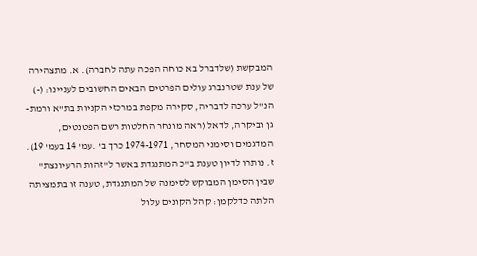המבקשת (שלדברל בא כוחה הפכה עתה לחברה). א. מתצהירה של ענת שטרנברג עולים הפרטים הבאים החשובים לעניינו: (-) הנ"ל ערכה לדבריה, סקירה מקפת במרכזי הקניות בת"א ורמת-גן וביקרה, לדאל (ראה מונחר החלטות רשם הפטנטים, המדגמים וסימני המסחר, 1974-1971 כרך ב' .עמ' 14 בעמ' 19). ז. נותרו לדיון טענת ב"כ המתנגדת באשר ל"זהות הרעיונצת" שבין הסימן המבוקש לסימנה של המתנגדת, טענה זו בתמציתה הלתה כדלקמן: קהל הקונים עלול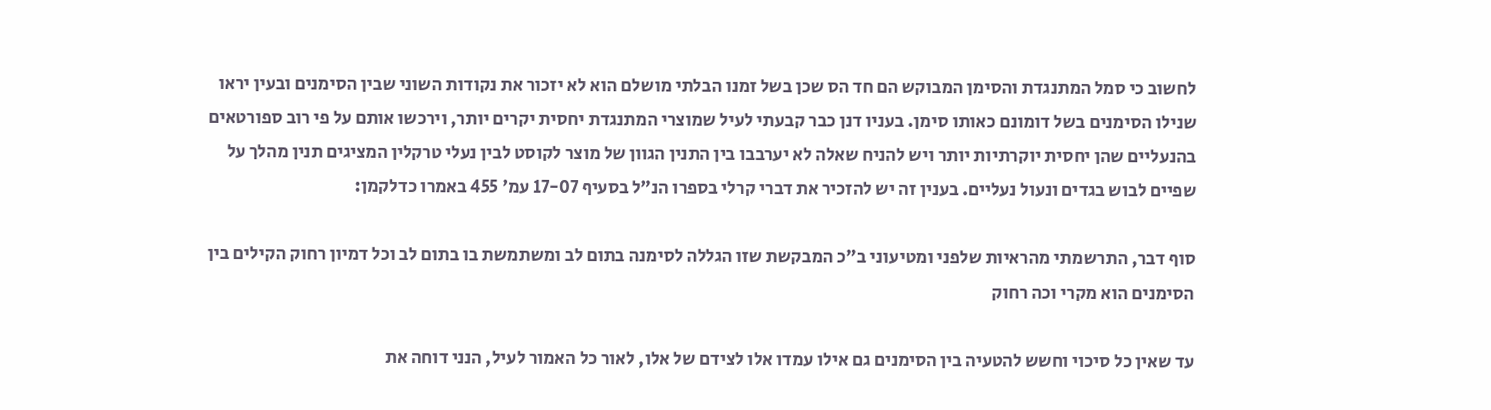לחשוב כי סמל המתנגדת והסימן המבוקש הם חד הס שכן בשל זמנו הבלתי מושלם הוא לא יזכור את נקודות השוני שבין הסימנים ובעין יראו שנילו הסימנים בשל דומונם כאותו סימן. בעניו דנן כבר קבעתי לעיל שמוצרי המתנגדת יחסית יקרים יותר, וירכשו אותם על פי רוב ספורטאים בהנעליים שהן יחסית יוקרתיות יותר ויש להניח שאלה לא יערבבו בין התנין הגוון של מוצר לקוסט לבין נעלי טרקלין המציגים תנין מהלך על שפיים לבוש בגדים ונעול נעליים. בענין זה יש להזכיר את דברי קרלי בספרו הנ"ל בסעיף 17-07 עמ' 455 באמרו כדלקמן:

סוף דבר, התרשמתי מהראיות שלפני ומטיעוני ב"כ המבקשת שזו הגללה לסימנה בתום לב ומשתמשת בו בתום לב וכל דמיון רחוק הקילים בין הסימנים הוא מקרי וכה רחוק

עד שאין כל סיכוי וחשש להטעיה בין הסימנים גם אילו עמדו אלו לצידם של אלו, לאור כל האמור לעיל, הנני דוחה את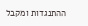ההתנגדות ומקבל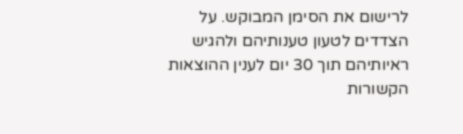לרישום את הסימן המבוקש. על הצדדים לטעון טענותיהם ולהגיש ראיותיהם תוך 30 יום לענין ההוצאות הקשורות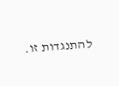להתנגדות זו.